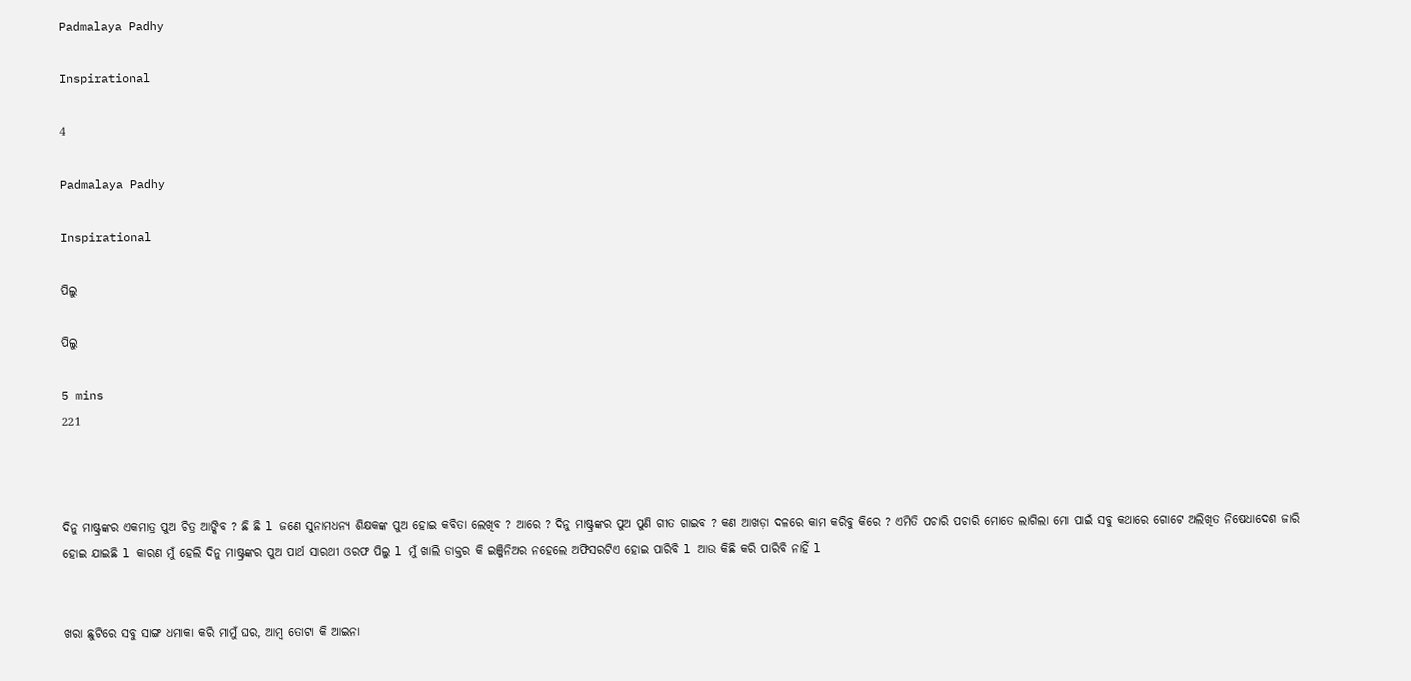Padmalaya Padhy

Inspirational

4

Padmalaya Padhy

Inspirational

ପିଲୁ

ପିଲୁ

5 mins
221



ଦିନୁ ମାଷ୍ଟ୍ରଙ୍କର ଏକମାତ୍ର ପୁଅ ଚିତ୍ର ଆଙ୍କିବ ? ଛି ଛି l ଜଣେ ସୁନାମଧନ୍ୟ ଶିକ୍ଷକଙ୍କ ପୁଅ ହୋଇ କବିତା ଲେଖିବ ? ଆରେ ? ଦିନୁ ମାଷ୍ଟ୍ରଙ୍କର ପୁଅ ପୁଣି ଗୀତ ଗାଇବ ? କଣ ଆଖଡ଼ା ଦଳରେ କାମ କରିବୁ କିରେ ? ଏମିତି ପଚାରି ପଚାରି ମୋତେ ଲାଗିଲା ମୋ ପାଇଁ ସବୁ କଥାରେ ଗୋଟେ ଅଲିଖିତ ନିଷେଧାଦେଶ ଜାରି ହୋଇ ଯାଇଛି l କାରଣ ମୁଁ ହେଲି ଦିନୁ ମାଷ୍ଟ୍ରଙ୍କର ପୁଅ ପାର୍ଥ ସାରଥୀ ଓରଫ ପିଲୁ l ମୁଁ ଖାଲି ଡାକ୍ତର କି ଇଞ୍ଜିନିଅର ନହେଲେ ଅଫିସରଟିଏ ହୋଇ ପାରିବି l ଆଉ କିଛି କରି ପାରିବି ନାହିଁ l


ଖରା ଛୁଟିରେ ସବୁ ସାଙ୍ଗ ଧମାକା କରି ମାମୁଁ ଘର, ଆମ୍ବ ତୋଟା କି ଆଇନା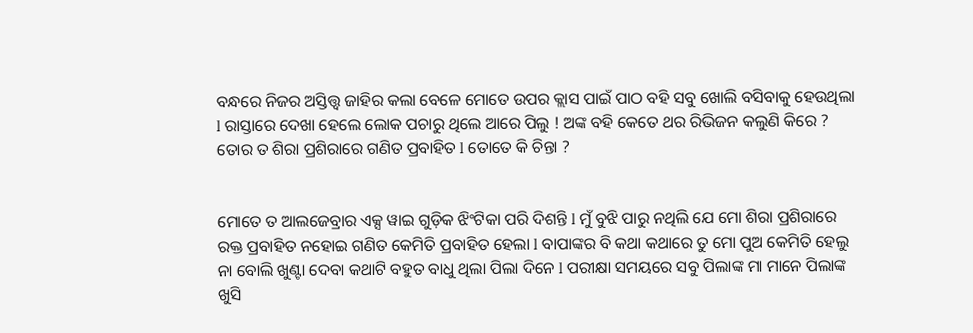ବନ୍ଧରେ ନିଜର ଅସ୍ତିତ୍ତ୍ୱ ଜାହିର କଲା ବେଳେ ମୋତେ ଉପର କ୍ଲାସ ପାଇଁ ପାଠ ବହି ସବୁ ଖୋଲି ବସିବାକୁ ହେଉଥିଲା l ରାସ୍ତାରେ ଦେଖା ହେଲେ ଲୋକ ପଚାରୁ ଥିଲେ ଆରେ ପିଲୁ ! ଅଙ୍କ ବହି କେତେ ଥର ରିଭିଜନ କଲୁଣି କିରେ ? ତୋର ତ ଶିରା ପ୍ରଶିରାରେ ଗଣିତ ପ୍ରବାହିତ l ତୋତେ କି ଚିନ୍ତା ?


ମୋତେ ତ ଆଲଜେବ୍ରାର ଏକ୍ସ ୱାଇ ଗୁଡ଼ିକ ଝିଂଟିକା ପରି ଦିଶନ୍ତି l ମୁଁ ବୁଝି ପାରୁ ନଥିଲି ଯେ ମୋ ଶିରା ପ୍ରଶିରାରେ ରକ୍ତ ପ୍ରବାହିତ ନହୋଇ ଗଣିତ କେମିତି ପ୍ରବାହିତ ହେଲା l ବାପାଙ୍କର ବି କଥା କଥାରେ ତୁ ମୋ ପୁଅ କେମିତି ହେଲୁ ନା ବୋଲି ଖୁଣ୍ଟା ଦେବା କଥାଟି ବହୁତ ବାଧୁ ଥିଲା ପିଲା ଦିନେ l ପରୀକ୍ଷା ସମୟରେ ସବୁ ପିଲାଙ୍କ ମା ମାନେ ପିଲାଙ୍କ ଖୁସି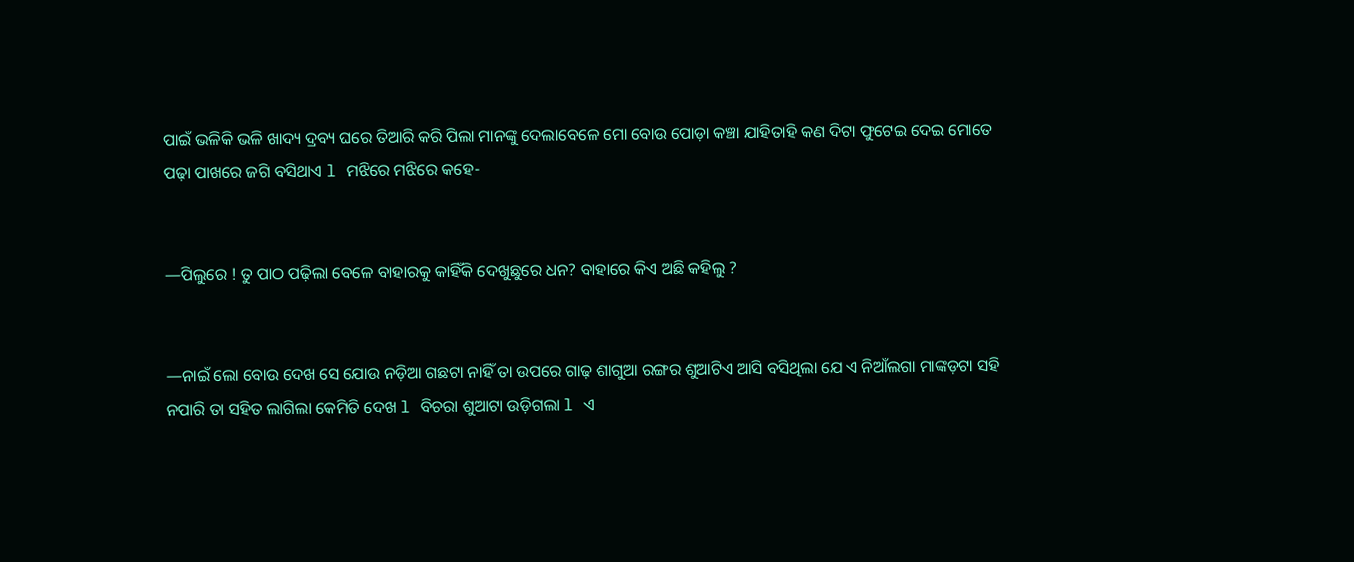ପାଇଁ ଭଳିକି ଭଳି ଖାଦ୍ୟ ଦ୍ରବ୍ୟ ଘରେ ତିଆରି କରି ପିଲା ମାନଙ୍କୁ ଦେଲାବେଳେ ମୋ ବୋଉ ପୋଡ଼ା କଞ୍ଚା ଯାହିତାହି କଣ ଦିଟା ଫୁଟେଇ ଦେଇ ମୋତେ ପଢ଼ା ପାଖରେ ଜଗି ବସିଥାଏ l ମଝିରେ ମଝିରେ କହେ-


—ପିଲୁରେ ! ତୁ ପାଠ ପଢ଼ିଲା ବେଳେ ବାହାରକୁ କାହିଁକି ଦେଖୁଛୁରେ ଧନ? ବାହାରେ କିଏ ଅଛି କହିଲୁ ?


—ନାଇଁ ଲୋ ବୋଉ ଦେଖ ସେ ଯୋଉ ନଡ଼ିଆ ଗଛଟା ନାହିଁ ତା ଉପରେ ଗାଢ଼ ଶାଗୁଆ ରଙ୍ଗର ଶୁଆଟିଏ ଆସି ବସିଥିଲା ଯେ ଏ ନିଆଁଲଗା ମାଙ୍କଡ଼ଟା ସହି ନପାରି ତା ସହିତ ଲାଗିଲା କେମିତି ଦେଖ l ବିଚରା ଶୁଆଟା ଉଡ଼ିଗଲା l ଏ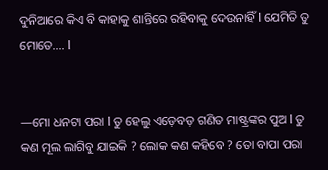ଦୁନିଆରେ କିଏ ବି କାହାକୁ ଶାନ୍ତିରେ ରହିବାକୁ ଦେଉନାହିଁ l ଯେମିତି ତୁ ମୋତେ…. l


—ମୋ ଧନଟା ପରା l ତୁ ହେଲୁ ଏଡ଼େବଡ଼ ଗଣିତ ମାଷ୍ଟ୍ରଙ୍କର ପୁଅ l ତୁ କଣ ମୂଲ ଲାଗିବୁ ଯାଇକି ? ଲୋକ କଣ କହିବେ ? ତୋ ବାପା ପରା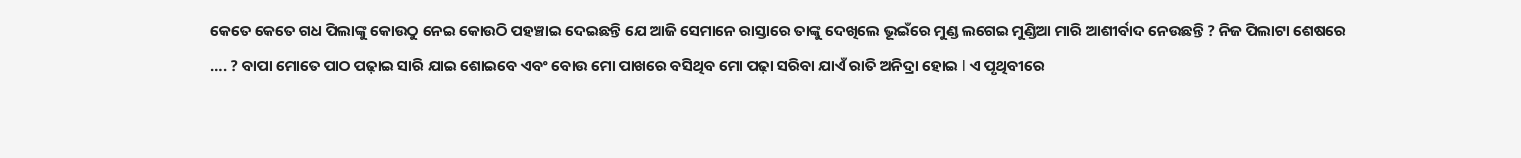କେତେ କେତେ ଗଧ ପିଲାଙ୍କୁ କୋଉଠୁ ନେଇ କୋଉଠି ପହଞ୍ଚାଇ ଦେଇଛନ୍ତି ଯେ ଆଜି ସେମାନେ ରାସ୍ତାରେ ତାଙ୍କୁ ଦେଖିଲେ ଭୂଇଁରେ ମୁଣ୍ଡ ଲଗେଇ ମୁଣ୍ଡିଆ ମାରି ଆଶୀର୍ବାଦ ନେଉଛନ୍ତି ? ନିଜ ପିଲାଟା ଶେଷରେ …. ? ବାପା ମୋତେ ପାଠ ପଢ଼ାଇ ସାରି ଯାଇ ଶୋଇବେ ଏବଂ ବୋଉ ମୋ ପାଖରେ ବସିଥିବ ମୋ ପଢ଼ା ସରିବା ଯାଏଁ ରାତି ଅନିଦ୍ରା ହୋଇ l ଏ ପୃଥିବୀରେ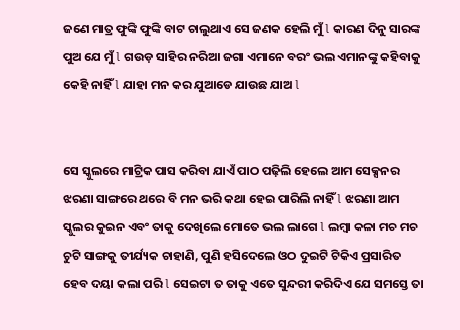ଜଣେ ମାତ୍ର ଫୁଙ୍କି ଫୁଙ୍କି ବାଟ ଚାଲୁଥାଏ ସେ ଜଣକ ହେଲି ମୁଁ l କାରଣ ଦିନୁ ସାରଙ୍କ ପୁଅ ଯେ ମୁଁ l ଗଉଡ଼ ସାହିର ନରିଆ ଜଗା ଏମାନେ ବରଂ ଭଲ ଏମାନଙ୍କୁ କହିବାକୁ କେହି ନାହିଁ l ଯାହା ମନ କର ଯୁଆଡେ ଯାଉଛ ଯାଅ l


ସେ ସ୍କୁଲରେ ମାଟ୍ରିକ ପାସ କରିବା ଯାଏଁ ପାଠ ପଢ଼ିଲି ହେଲେ ଆମ ସେକ୍ସନର ଝରଣା ସାଙ୍ଗରେ ଥରେ ବି ମନ ଭରି କଥା ହେଇ ପାରିଲି ନାହିଁ l ଝରଣା ଆମ ସ୍କୁଲର କୁଇନ ଏବଂ ତାକୁ ଦେଖିଲେ ମୋତେ ଭଲ ଲାଗେ l ଲମ୍ବା କଳା ମଚ ମଚ ଚୁଟି ସାଙ୍ଗକୁ ତୀର୍ଯ୍ୟକ ଚାହାଣି, ପୁଣି ହସିଦେଲେ ଓଠ ଦୁଇଟି ଟିକିଏ ପ୍ରସାରିତ ହେବ ଦୟା କଲା ପରି l ସେଇଟା ତ ତାକୁ ଏତେ ସୁନ୍ଦରୀ କରିଦିଏ ଯେ ସମସ୍ତେ ତା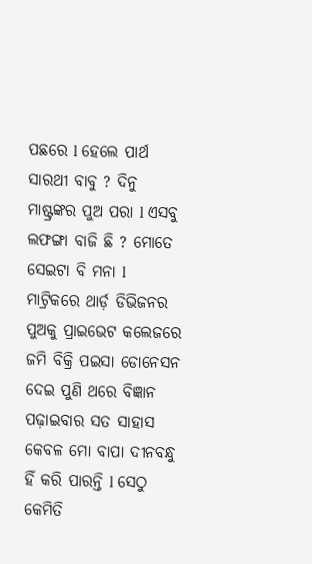ପଛରେ l ହେଲେ ପାର୍ଥ ସାରଥୀ ବାବୁ ? ଦିନୁ ମାଷ୍ଟ୍ରଙ୍କର ପୁଅ ପରା l ଏସବୁ ଲଫଙ୍ଗା ବାଜି ଛି ? ମୋତେ ସେଇଟା ବି ମନା l ମାଟ୍ରିକରେ ଥାର୍ଡ଼ ଡିଭିଜନର ପୁଅକୁ ପ୍ରାଇଭେଟ କଲେଜରେ ଜମି ବିକ୍ରି ପଇସା ଡୋନେସନ ଦେଇ ପୁଣି ଥରେ ବିଜ୍ଞାନ ପଢ଼ାଇବାର ସତ ସାହାସ କେବଳ ମୋ ବାପା ଦୀନବନ୍ଧୁ ହିଁ କରି ପାରନ୍ତି l ସେଠୁ କେମିତି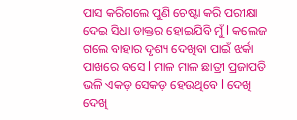ପାସ କରିଗଲେ ପୁଣି ଚେଷ୍ଟା କରି ପରୀକ୍ଷା ଦେଇ ସିଧା ଡାକ୍ତର ହୋଇଯିବି ମୁଁ l କଲେଜ ଗଲେ ବାହାର ଦୃଶ୍ୟ ଦେଖିବା ପାଇଁ ଝର୍କା ପାଖରେ ବସେ l ମାଳ ମାଳ ଛାତ୍ରୀ ପ୍ରଜାପତି ଭଳି ଏକଡ଼ ସେକଡ଼ ହେଉଥିବେ l ଦେଖି ଦେଖି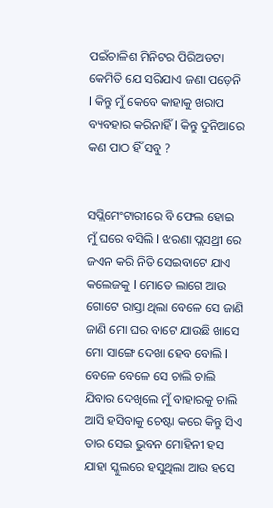ପଇଁଚାଳିଶ ମିନିଟର ପିରିଅଡଟା କେମିତି ଯେ ସରିଯାଏ ଜଣା ପଡ଼େନି l କିନ୍ତୁ ମୁଁ କେବେ କାହାକୁ ଖରାପ ବ୍ୟବହାର କରିନାହିଁ l କିନ୍ତୁ ଦୁନିଆରେ କଣ ପାଠ ହିଁ ସବୁ ?


ସପ୍ଲିମେଂଟାରୀରେ ବି ଫେଲ ହୋଇ ମୁଁ ଘରେ ବସିଲି l ଝରଣା ପ୍ଲସଥ୍ରୀ ରେ ଜଏନ କରି ନିତି ସେଇବାଟେ ଯାଏ କଲେଜକୁ l ମୋତେ ଲାଗେ ଆଉ ଗୋଟେ ରାସ୍ତା ଥିଲା ବେଳେ ସେ ଜାଣି ଜାଣି ମୋ ଘର ବାଟେ ଯାଉଛି ଖାସେ ମୋ ସାଙ୍ଗେ ଦେଖା ହେବ ବୋଲି l ବେଳେ ବେଳେ ସେ ଚାଲି ଚାଲି ଯିବାର ଦେଖିଲେ ମୁଁ ବାହାରକୁ ଚାଲି ଆସି ହସିବାକୁ ଚେଷ୍ଟା କରେ କିନ୍ତୁ ସିଏ ତାର ସେଇ ଭୁବନ ମୋହିନୀ ହସ ଯାହା ସ୍କୁଲରେ ହସୁଥିଲା ଆଉ ହସେ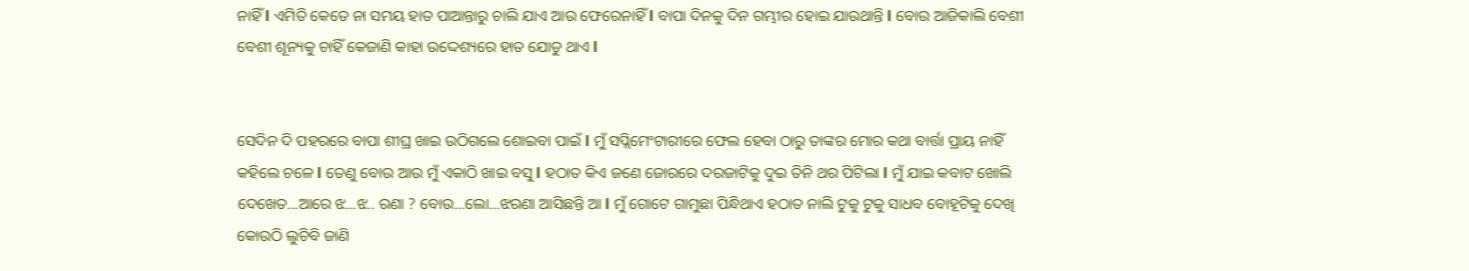ନାହିଁ l ଏମିତି କେତେ ନା ସମୟ ହାତ ପାଆନ୍ତାରୁ ଚାଲି ଯାଏ ଆଉ ଫେରେନାହିଁ l ବାପା ଦିନକୁ ଦିନ ଗମ୍ଭୀର ହୋଇ ଯାଉଥାନ୍ତି l ବୋଉ ଆଜିକାଲି ବେଶୀ ବେଶୀ ଶୂନ୍ୟକୁ ଚାହିଁ କେଜାଣି କାହା ଉଦ୍ଦେଶ୍ୟରେ ହାତ ଯୋଡୁ ଥାଏ l


ସେଦିନ ଦି ପହରରେ ବାପା ଶୀଘ୍ର ଖାଇ ଉଠିଗଲେ ଶୋଇବା ପାଇଁ l ମୁଁ ସପ୍ଲିମେଂଟାରୀରେ ଫେଲ ହେବା ଠାରୁ ତାଙ୍କର ମୋର କଥା ବାର୍ତ୍ତା ପ୍ରାୟ ନାହିଁ କହିଲେ ଚଳେ l ତେଣୁ ବୋଉ ଆଉ ମୁଁ ଏକାଠି ଖାଇ ବସୁ l ହଠାତ କିଏ ଜଣେ ଜୋରରେ ଦରଜାଟିକୁ ଦୁଇ ତିନି ଥର ପିଟିଲା l ମୁଁ ଯାଇ କବାଟ ଖୋଲି ଦେଖେତ…ଆରେ ଝ…ଝ.. ରଣା ? ବୋଉ…ଲୋ…ଝରଣା ଆସିଛନ୍ତି ଆ l ମୁଁ ଗୋଟେ ଗାମୁଛା ପିନ୍ଧିଥାଏ ହଠାତ ନାଲି ଟୁକୁ ଟୁକୁ ସାଧବ ବୋହୂଟିକୁ ଦେଖି କୋଉଠି ଲୁଚିବି ଜାଣି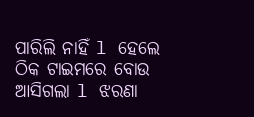ପାରିଲି ନାହିଁ l ହେଲେ ଠିକ ଟାଇମରେ ବୋଉ ଆସିଗଲା l ଝରଣା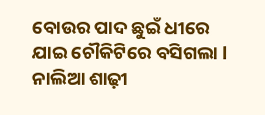ବୋଉର ପାଦ ଛୁଇଁ ଧୀରେ ଯାଇ ଚୌକିଟିରେ ବସିଗଲା l ନାଲିଆ ଶାଢ଼ୀ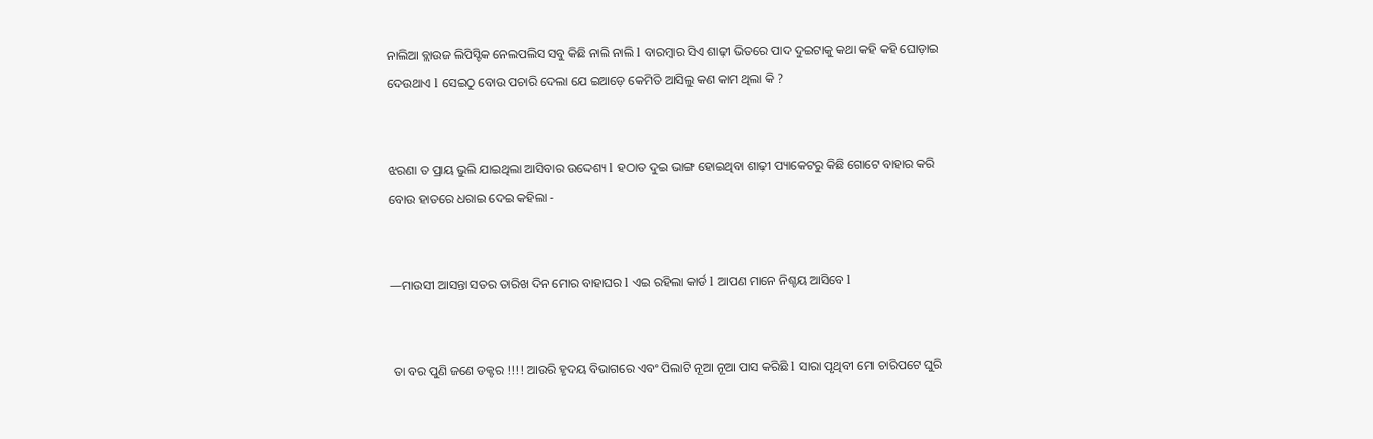ନାଲିଆ ବ୍ଲାଉଜ ଲିପିସ୍ଟିକ ନେଲପଲିସ ସବୁ କିଛି ନାଲି ନାଲି l ବାରମ୍ବାର ସିଏ ଶାଢ଼ୀ ଭିତରେ ପାଦ ଦୁଇଟାକୁ କଥା କହି କହି ଘୋଡ଼ାଇ ଦେଉଥାଏ l ସେଇଠୁ ବୋଉ ପଚାରି ଦେଲା ଯେ ଇଆଡ଼େ କେମିତି ଆସିଲୁ କଣ କାମ ଥିଲା କି ?


ଝରଣା ତ ପ୍ରାୟ ଭୁଲି ଯାଇଥିଲା ଆସିବାର ଉଦ୍ଦେଶ୍ୟ l ହଠାତ ଦୁଇ ଭାଙ୍ଗ ହୋଇଥିବା ଶାଢ଼ୀ ପ୍ୟାକେଟରୁ କିଛି ଗୋଟେ ବାହାର କରି ବୋଉ ହାତରେ ଧରାଇ ଦେଇ କହିଲା -


—ମାଉସୀ ଆସନ୍ତା ସତର ତାରିଖ ଦିନ ମୋର ବାହାଘର l ଏଇ ରହିଲା କାର୍ଡ l ଆପଣ ମାନେ ନିଶ୍ଚୟ ଆସିବେ l


 ତା ବର ପୁଣି ଜଣେ ଡକ୍ଟର !!!! ଆଉରି ହୃଦୟ ବିଭାଗରେ ଏବଂ ପିଲାଟି ନୂଆ ନୂଆ ପାସ କରିଛି l ସାରା ପୃଥିବୀ ମୋ ଚାରିପଟେ ଘୁରି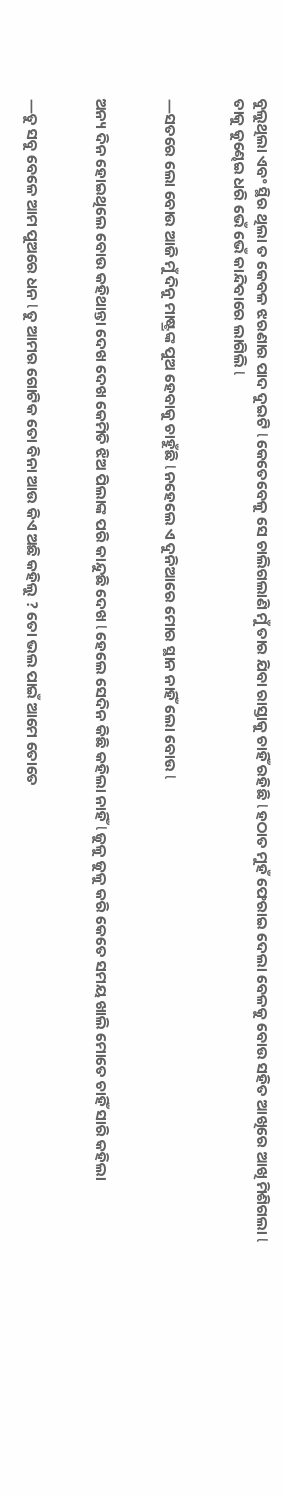ବୁଲୁଥିଲା ଏବଂ ସ୍ଥିର ଥିଲା ତ କେବଳ ଝରଣାର ପାଦ ଦୁଇଟି l କେତେବେଳୁ ସେ ଚାଲିଗଲାଣି ମୁଁ ତାର ଯିବା ରାସ୍ତାକୁ ଚାହିଁ ରହିଛି l ହଠାତ ମୁହଁ ଫେରାଇ ଦେଲା ବେଳକୁ ବୋଉ ସହିତ ଆଖିରେ ଆଖି ମିଶିଗଲା l ତାକୁ କୁଣ୍ଢେଇ ଧରି ଭେଁ ଭେଁ କାନ୍ଦିବାରେ ଲାଗିଲି l


—ସତରେ ଲୋ ବୋଉ ଆଜି ମୁଁ ଦିନୁ ମାଷ୍ଟ୍ରଙ୍କ ପୁଅ ହେବାକୁ ଚାହୁଁଛି l ନହେଲେ ଏ ଦୁନିଆରେ ମୋର ସ୍ଥାନ ନାହିଁ ଲୋ ବୋଉ l


ଅନ୍ୟ ଦିନ ହୋଇଥିଲେ ବୋଉ କହିଥାନ୍ତା ଦେଖ ଦେଖ କେମିତି ଝିଅ ପିଲାଙ୍କ ପରି କାନ୍ଦୁଛି ଦେଖ l ହେଲେ ସେଦିନ କିଛି କହିଲା ନାହିଁ l ଜୁଳୁ ଜୁଳୁ କରି କେତେ ସମୟ ଖାଲି ମୋତେ ଚାହିଁ ସାରି କହିଲା


—ତୁ ସବୁ ବେଳେ ଆମ ପୁଅରେ ଧନ l ତୁ ଆମର ଗୋଟିକ ତୋ ବିନା ଆଉ କିଏ ଅଛି କହିଲୁ ? ତୋ ଭଲ ପାଇଁ ଆମେ ତୋତେ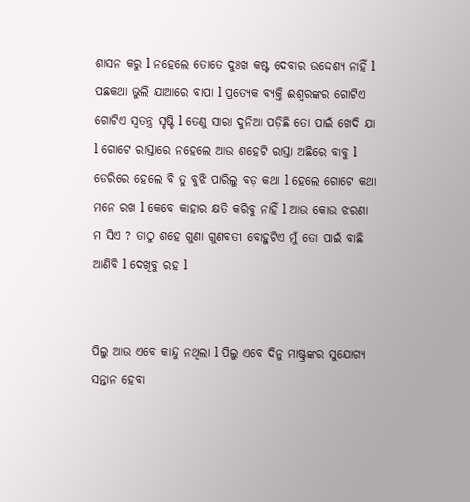ଶାସନ କରୁ l ନହେଲେ ତୋତେ ଦୁଃଖ କଷ୍ଟ ଦେବାର ଉଦ୍ଦେଶ୍ୟ ନାହିଁ l ପଛକଥା ଭୁଲି ଯାଆରେ ବାପା l ପ୍ରତ୍ୟେକ ବ୍ୟକ୍ତି ଈଶ୍ୱରଙ୍କର ଗୋଟିଏ ଗୋଟିଏ ସ୍ୱତନ୍ତ୍ର ସୃଷ୍ଟି l ତେଣୁ ସାରା ଦୁନିଆ ପଡ଼ିଛି ତୋ ପାଇଁ ଖେଦି ଯା l ଗୋଟେ ରାସ୍ତାରେ ନହେଲେ ଆଉ ଶହେଟି ରାସ୍ତା ଅଛିରେ ବାବୁ l ଡେରିରେ ହେଲେ ବି ତୁ ବୁଝି ପାରିଲୁ ବଡ଼ କଥା l ହେଲେ ଗୋଟେ କଥା ମନେ ରଖ l କେବେ କାହାର କ୍ଷତି କରିବୁ ନାହିଁ l ଆଉ କୋଉ ଝରଣା ମ ସିଏ ? ତାଠୁ ଶହେ ଗୁଣା ଗୁଣବତୀ ବୋହୁଟିଏ ମୁଁ ତୋ ପାଇଁ ବାଛି ଆଣିବି l ଦେଖିବୁ ରହ l


ପିଲୁ ଆଉ ଏବେ କାନ୍ଦୁ ନଥିଲା l ପିଲୁ ଏବେ ଦିନୁ ମାଷ୍ଟ୍ରଙ୍କର ସୁଯୋଗ୍ୟ ସନ୍ତାନ ହେବା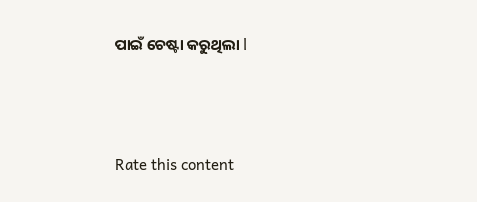ପାଇଁ ଚେଷ୍ଟା କରୁଥିଲା l





Rate this content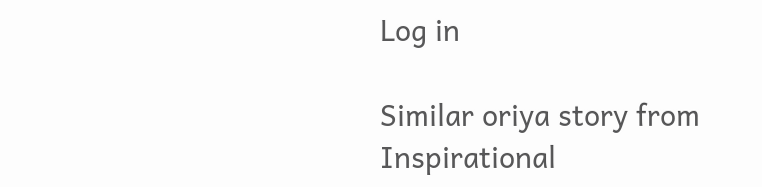Log in

Similar oriya story from Inspirational